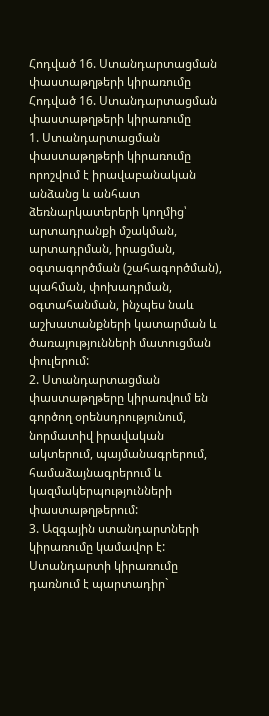Հոդված 16. Ստանդարտացման փաստաթղթերի կիրառումը
Հոդված 16. Ստանդարտացման փաստաթղթերի կիրառումը
1. Ստանդարտացման փաստաթղթերի կիրառումը որոշվում է իրավաբանական անձանց և անհատ ձեռնարկատերերի կողմից՝ արտադրանքի մշակման, արտադրման, իրացման, օգտագործման (շահագործման), պահման, փոխադրման, օգտահանման, ինչպես նաև աշխատանքների կատարման և ծառայությունների մատուցման փուլերում:
2. Ստանդարտացման փաստաթղթերը կիրառվում են գործող օրենսդրությունում, նորմատիվ իրավական ակտերում, պայմանագրերում, համաձայնագրերում և կազմակերպությունների փաստաթղթերում:
3. Ազգային ստանդարտների կիրառումը կամավոր է: Ստանդարտի կիրառումը դառնում է պարտադիր`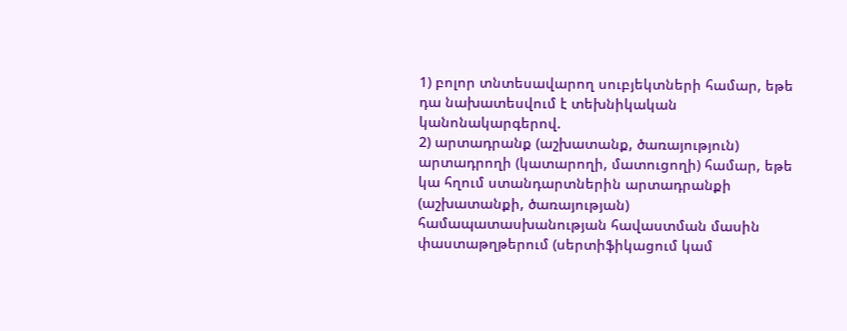1) բոլոր տնտեսավարող սուբյեկտների համար, եթե դա նախատեսվում է տեխնիկական կանոնակարգերով.
2) արտադրանք (աշխատանք, ծառայություն) արտադրողի (կատարողի, մատուցողի) համար, եթե կա հղում ստանդարտներին արտադրանքի (աշխատանքի, ծառայության) համապատասխանության հավաստման մասին փաստաթղթերում (սերտիֆիկացում կամ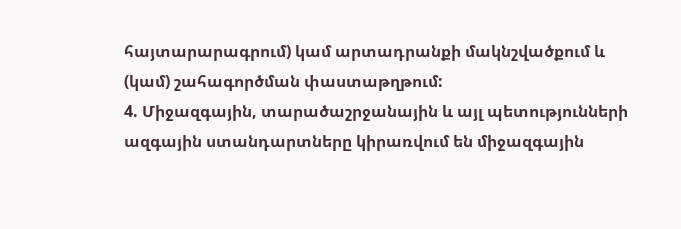հայտարարագրում) կամ արտադրանքի մակնշվածքում և (կամ) շահագործման փաստաթղթում:
4. Միջազգային, տարածաշրջանային և այլ պետությունների ազգային ստանդարտները կիրառվում են միջազգային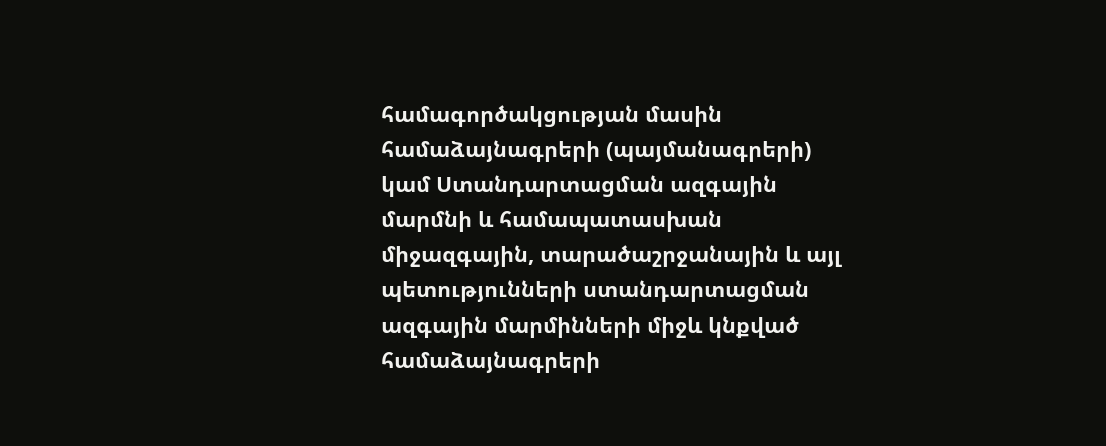համագործակցության մասին համաձայնագրերի (պայմանագրերի) կամ Ստանդարտացման ազգային մարմնի և համապատասխան միջազգային, տարածաշրջանային և այլ պետությունների ստանդարտացման ազգային մարմինների միջև կնքված համաձայնագրերի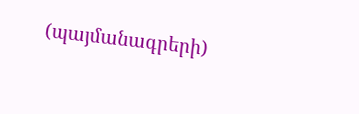(պայմանագրերի)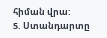հիման վրա:
5. Ստանդարտը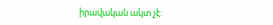իրավական ակտ չէ: